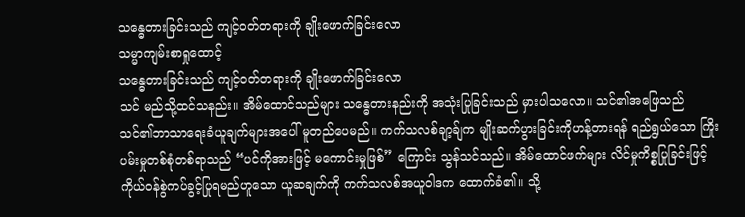သန္ဓေတားခြင်းသည် ကျင့်ဝတ်တရားကို ချိုးဖောက်ခြင်းလော
သမ္မာကျမ်းစာရှုထောင့်
သန္ဓေတားခြင်းသည် ကျင့်ဝတ်တရားကို ချိုးဖောက်ခြင်းလော
သင် မည်သို့ထင်သနည်း။ အိမ်ထောင်သည်များ သန္ဓေတားနည်းကို အသုံးပြုခြင်းသည် မှားပါသလော။ သင်၏အဖြေသည် သင်၏ဘာသာရေးခံယူချက်များအပေါ် မူတည်ပေမည်။ ကက်သလစ်ချာ့ခ်ျက မျိုးဆက်ပွားခြင်းကိုဟန့်တားရန် ရည်ရွယ်သော ကြိုးပမ်းမှုတစ်စုံတစ်ရာသည် “ပင်ကိုအားဖြင့် မကောင်းမှုဖြစ်” ကြောင်း သွန်သင်သည်။ အိမ်ထောင်ဖက်များ လိင်မှုကိစ္စပြုခြင်းဖြင့် ကိုယ်ဝန်စွဲကပ်ခွင့်ပြုရမည်ဟူသော ယူဆချက်ကို ကက်သလစ်အယူဝါဒက ထောက်ခံ၏။ သို့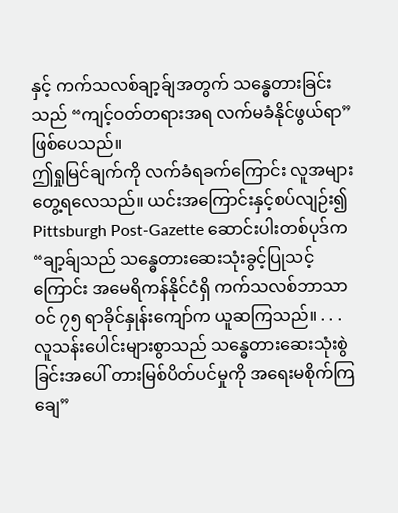နှင့် ကက်သလစ်ချာ့ခ်ျအတွက် သန္ဓေတားခြင်းသည် “ကျင့်ဝတ်တရားအရ လက်မခံနိုင်ဖွယ်ရာ” ဖြစ်ပေသည်။
ဤရှုမြင်ချက်ကို လက်ခံရခက်ကြောင်း လူအများ တွေ့ရလေသည်။ ယင်းအကြောင်းနှင့်စပ်လျဉ်း၍ Pittsburgh Post-Gazette ဆောင်းပါးတစ်ပုဒ်က “ချာ့ခ်ျသည် သန္ဓေတားဆေးသုံးခွင့်ပြုသင့်ကြောင်း အမေရိကန်နိုင်ငံရှိ ကက်သလစ်ဘာသာဝင် ၇၅ ရာခိုင်နှုန်းကျော်က ယူဆကြသည်။ . . . လူသန်းပေါင်းများစွာသည် သန္ဓေတားဆေးသုံးစွဲခြင်းအပေါ် တားမြစ်ပိတ်ပင်မှုကို အရေးမစိုက်ကြချေ”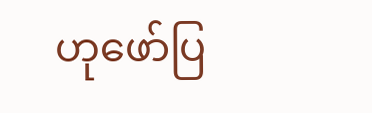ဟုဖော်ပြ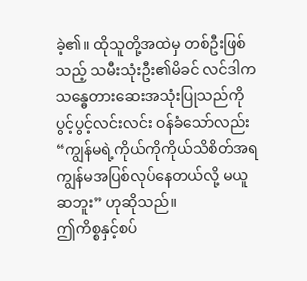ခဲ့၏။ ထိုသူတို့အထဲမှ တစ်ဦးဖြစ်သည့် သမီးသုံးဦး၏မိခင် လင်ဒါက သန္ဓေတားဆေးအသုံးပြုသည်ကို ပွင့်ပွင့်လင်းလင်း ဝန်ခံသော်လည်း “ကျွန်မရဲ့ကိုယ်ကိုကိုယ်သိစိတ်အရ ကျွန်မအပြစ်လုပ်နေတယ်လို့ မယူဆဘူး” ဟုဆိုသည်။
ဤကိစ္စနှင့်စပ်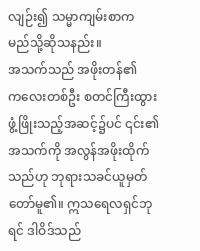လျဉ်း၍ သမ္မာကျမ်းစာက မည်သို့ဆိုသနည်း။
အသက်သည် အဖိုးတန်၏
ကလေးတစ်ဦး စတင်ကြီးထွားဖွံ့ဖြိုးသည့်အဆင့်၌ပင် ၎င်း၏အသက်ကို အလွန်အဖိုးထိုက်သည်ဟု ဘုရားသခင်ယူမှတ်တော်မူ၏။ ဣသရေလရှင်ဘုရင် ဒါဝိဒ်သည်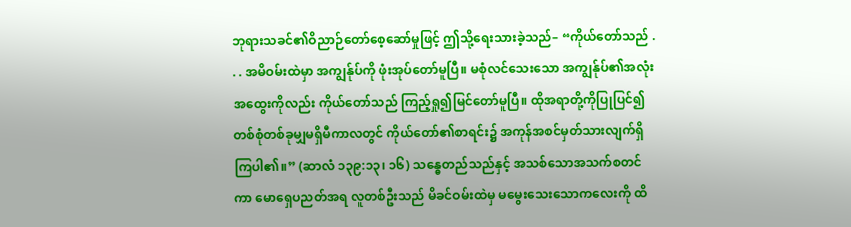ဘုရားသခင်၏ဝိညာဉ်တော်စေ့ဆော်မှုဖြင့် ဤသို့ရေးသားခဲ့သည်– “ကိုယ်တော်သည် . . . အမိဝမ်းထဲမှာ အကျွန်ုပ်ကို ဖုံးအုပ်တော်မူပြီ။ မစုံလင်သေးသော အကျွန်ုပ်၏အလုံးအထွေးကိုလည်း ကိုယ်တော်သည် ကြည့်ရှု၍မြင်တော်မူပြီ။ ထိုအရာတို့ကိုပြုပြင်၍ တစ်စုံတစ်ခုမျှမရှိမီကာလတွင် ကိုယ်တော်၏စာရင်း၌ အကုန်အစင်မှတ်သားလျက်ရှိကြပါ၏။” (ဆာလံ ၁၃၉:၁၃၊ ၁၆) သန္ဓေတည်သည်နှင့် အသစ်သောအသက်စတင်ကာ မောရှေပညတ်အရ လူတစ်ဦးသည် မိခင်ဝမ်းထဲမှ မမွေးသေးသောကလေးကို ထိ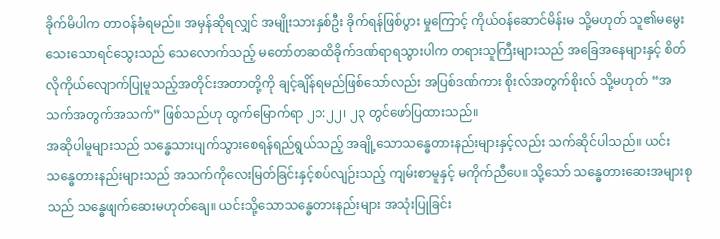ခိုက်မိပါက တာဝန်ခံရမည်။ အမှန်ဆိုရလျှင် အမျိုးသားနှစ်ဦး ခိုက်ရန်ဖြစ်ပွား မှုကြောင့် ကိုယ်ဝန်ဆောင်မိန်းမ သို့မဟုတ် သူ၏မမွေးသေးသောရင်သွေးသည် သေလောက်သည့် မတော်တဆထိခိုက်ဒဏ်ရာရသွားပါက တရားသူကြီးများသည် အခြေအနေများနှင့် စိတ်လိုကိုယ်လျောက်ပြုမူသည့်အတိုင်းအတာတို့ကို ချင့်ချိန်ရမည်ဖြစ်သော်လည်း အပြစ်ဒဏ်ကား စိုးလ်အတွက်စိုးလ် သို့မဟုတ် “အသက်အတွက်အသက်” ဖြစ်သည်ဟု ထွက်မြောက်ရာ ၂၁:၂၂၊ ၂၃ တွင်ဖော်ပြထားသည်။
အဆိုပါမူများသည် သန္ဓေသားပျက်သွားစေရန်ရည်ရွယ်သည့် အချို့သောသန္ဓေတားနည်းများနှင့်လည်း သက်ဆိုင်ပါသည်။ ယင်းသန္ဓေတားနည်းများသည် အသက်ကိုလေးမြတ်ခြင်းနှင့်စပ်လျဉ်းသည့် ကျမ်းစာမူနှင့် မကိုက်ညီပေ။ သို့သော် သန္ဓေတားဆေးအများစုသည် သန္ဓေဖျက်ဆေးမဟုတ်ချေ။ ယင်းသို့သောသန္ဓေတားနည်းများ အသုံးပြုခြင်း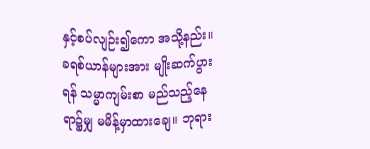နှင့်စပ်လျဉ်း၍ကော အသို့နည်း။
ခရစ်ယာန်များအား မျိုးဆက်ပွားရန် သမ္မာကျမ်းစာ မည်သည့်နေရာ၌မျှ မမိန့်မှာထားချေ။ ဘုရား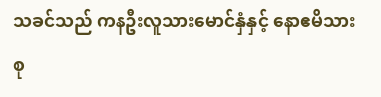သခင်သည် ကနဦးလူသားမောင်နှံနှင့် နောဧမိသားစု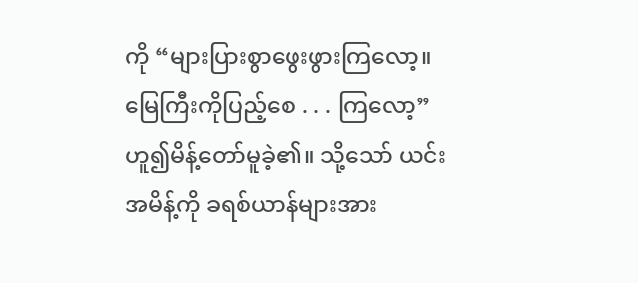ကို “များပြားစွာဖွေးဖွားကြလော့။ မြေကြီးကိုပြည့်စေ . . . ကြလော့” ဟူ၍မိန့်တော်မူခဲ့၏။ သို့သော် ယင်းအမိန့်ကို ခရစ်ယာန်များအား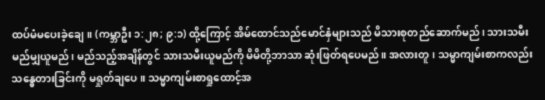ထပ်မံမပေးခဲ့ချေ။ (ကမ္ဘာဦး ၁:၂၈; ၉:၁) ထို့ကြောင့် အိမ်ထောင်သည်မောင်နှံများသည် မိသားစုတည်ဆောက်မည်၊ သားသမီး မည်မျှယူမည်၊ မည်သည့်အချိန်တွင် သားသမီးယူမည်ကို မိမိတို့ဘာသာ ဆုံးဖြတ်ရပေမည်။ အလားတူ၊ သမ္မာကျမ်းစာကလည်း သန္ဓေတားခြင်းကို မရှုတ်ချပေ။ သမ္မာကျမ်းစာရှုထောင့်အ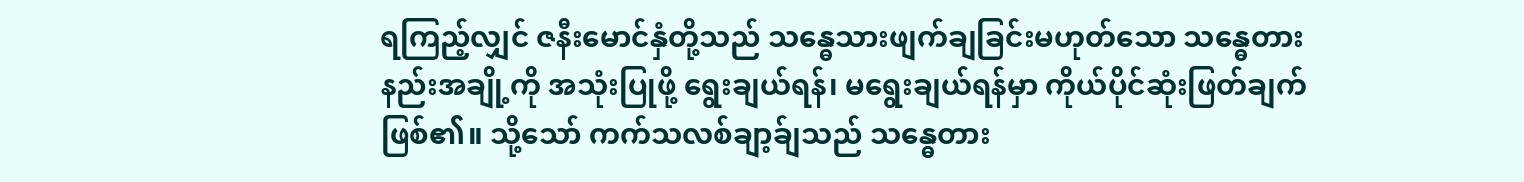ရကြည့်လျှင် ဇနီးမောင်နှံတို့သည် သန္ဓေသားဖျက်ချခြင်းမဟုတ်သော သန္ဓေတားနည်းအချို့ကို အသုံးပြုဖို့ ရွေးချယ်ရန်၊ မရွေးချယ်ရန်မှာ ကိုယ်ပိုင်ဆုံးဖြတ်ချက်ဖြစ်၏။ သို့သော် ကက်သလစ်ချာ့ခ်ျသည် သန္ဓေတား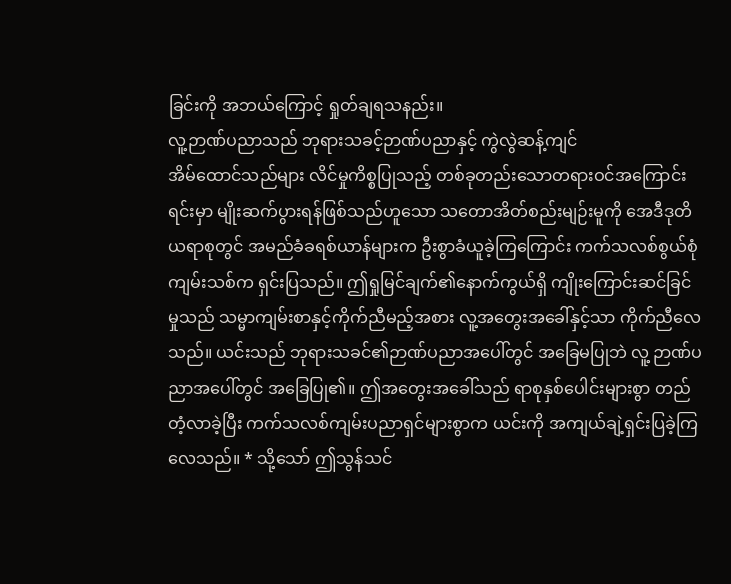ခြင်းကို အဘယ်ကြောင့် ရှုတ်ချရသနည်း။
လူ့ဉာဏ်ပညာသည် ဘုရားသခင့်ဉာဏ်ပညာနှင့် ကွဲလွဲဆန့်ကျင်
အိမ်ထောင်သည်များ လိင်မှုကိစ္စပြုသည့် တစ်ခုတည်းသောတရားဝင်အကြောင်းရင်းမှာ မျိုးဆက်ပွားရန်ဖြစ်သည်ဟူသော သတောအိတ်စည်းမျဉ်းမူကို အေဒီဒုတိယရာစုတွင် အမည်ခံခရစ်ယာန်များက ဦးစွာခံယူခဲ့ကြကြောင်း ကက်သလစ်စွယ်စုံကျမ်းသစ်က ရှင်းပြသည်။ ဤရှုမြင်ချက်၏နောက်ကွယ်ရှိ ကျိုးကြောင်းဆင်ခြင်မှုသည် သမ္မာကျမ်းစာနှင့်ကိုက်ညီမည့်အစား လူ့အတွေးအခေါ်နှင့်သာ ကိုက်ညီလေသည်။ ယင်းသည် ဘုရားသခင်၏ဉာဏ်ပညာအပေါ်တွင် အခြေမပြုဘဲ လူ့ ဉာဏ်ပညာအပေါ်တွင် အခြေပြု၏။ ဤအတွေးအခေါ်သည် ရာစုနှစ်ပေါင်းများစွာ တည်တံ့လာခဲ့ပြီး ကက်သလစ်ကျမ်းပညာရှင်များစွာက ယင်းကို အကျယ်ချဲ့ရှင်းပြခဲ့ကြလေသည်။ * သို့သော် ဤသွန်သင်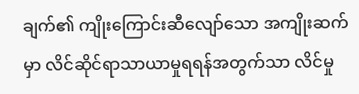ချက်၏ ကျိုးကြောင်းဆီလျော်သော အကျိုးဆက်မှာ လိင်ဆိုင်ရာသာယာမှုရရန်အတွက်သာ လိင်မှု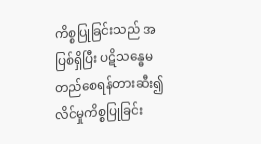ကိစ္စပြုခြင်းသည် အပြစ်ရှိပြီး ပဋိသန္ဓေမတည်စေရန်တားဆီး၍ လိင်မှုကိစ္စပြုခြင်း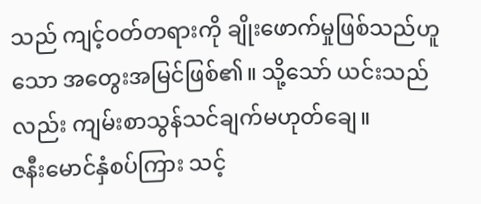သည် ကျင့်ဝတ်တရားကို ချိုးဖောက်မှုဖြစ်သည်ဟူသော အတွေးအမြင်ဖြစ်၏။ သို့သော် ယင်းသည်လည်း ကျမ်းစာသွန်သင်ချက်မဟုတ်ချေ။
ဇနီးမောင်နှံစပ်ကြား သင့်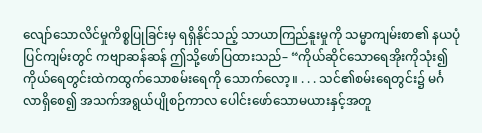လျော်သောလိင်မှုကိစ္စပြုခြင်းမှ ရရှိနိုင်သည့် သာယာကြည်နူးမှုကို သမ္မာကျမ်းစာ၏ နယပုံပြင်ကျမ်းတွင် ကဗျာဆန်ဆန် ဤသို့ဖော်ပြထားသည်– “ကိုယ်ဆိုင်သောရေအိုးကိုသုံး၍ ကိုယ်ရေတွင်းထဲကထွက်သောစမ်းရေကို သောက်လော့။ . . . သင်၏စမ်းရေတွင်း၌ မင်္ဂလာရှိစေ၍ အသက်အရွယ်ပျိုစဉ်ကာလ ပေါင်းဖော်သောမယားနှင့်အတူ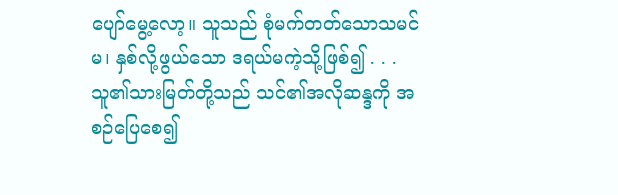ပျော်မွေ့လော့။ သူသည် စုံမက်တတ်သောသမင်မ၊ နှစ်လို့ဖွယ်သော ဒရယ်မကဲ့သို့ဖြစ်၍ . . . သူ၏သားမြတ်တို့သည် သင်၏အလိုဆန္ဒကို အစဉ်ပြေစေ၍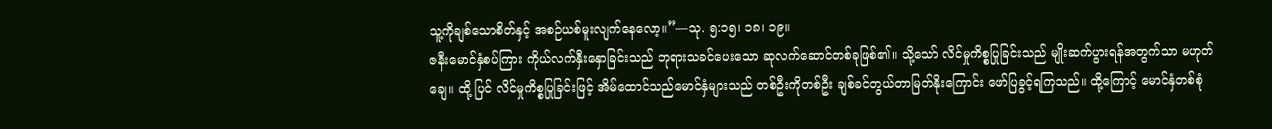သူ့ကိုချစ်သောစိတ်နှင့် အစဉ်ယစ်မူးလျက်နေလော့။”—သု. ၅:၁၅၊ ၁၈၊ ၁၉။
ဇနီးမောင်နှံစပ်ကြား ကိုယ်လက်နှီးနှောခြင်းသည် ဘုရားသခင်ပေးသော ဆုလက်ဆောင်တစ်ခုဖြစ်၏။ သို့သော် လိင်မှုကိစ္စပြုခြင်းသည် မျိုးဆက်ပွားရန်အတွက်သာ မဟုတ်ချေ။ ထို့ ပြင် လိင်မှုကိစ္စပြုခြင်းဖြင့် အိမ်ထောင်သည်မောင်နှံများသည် တစ်ဦးကိုတစ်ဦး ချစ်ခင်တွယ်တာမြတ်နိုးကြောင်း ဖော်ပြခွင့်ရကြသည်။ ထို့ကြောင့် မောင်နှံတစ်စုံ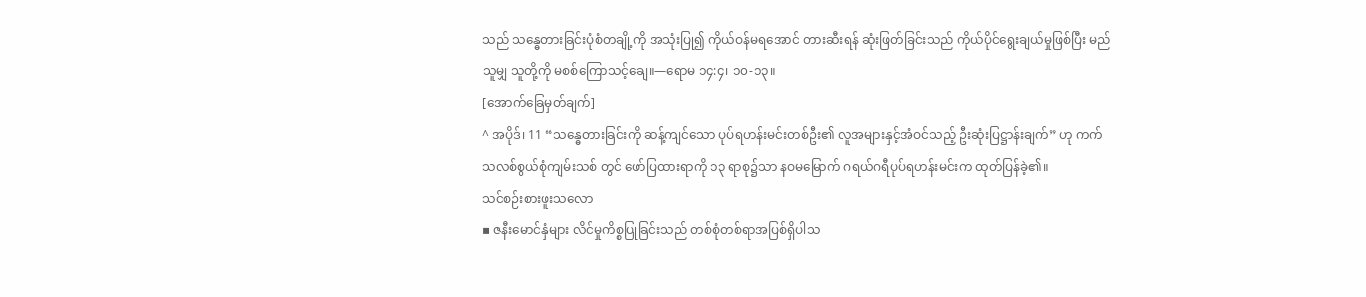သည် သန္ဓေတားခြင်းပုံစံတချို့ကို အသုံးပြု၍ ကိုယ်ဝန်မရအောင် တားဆီးရန် ဆုံးဖြတ်ခြင်းသည် ကိုယ်ပိုင်ရွေးချယ်မှုဖြစ်ပြီး မည်သူမျှ သူတို့ကို မစစ်ကြောသင့်ချေ။—ရောမ ၁၄:၄၊ ၁၀-၁၃။
[အောက်ခြေမှတ်ချက်]
^ အပိုဒ်၊ 11 “သန္ဓေတားခြင်းကို ဆန့်ကျင်သော ပုပ်ရဟန်းမင်းတစ်ဦး၏ လူအများနှင့်အံဝင်သည့် ဦးဆုံးပြဋ္ဌာန်းချက်” ဟု ကက်သလစ်စွယ်စုံကျမ်းသစ် တွင် ဖော်ပြထားရာကို ၁၃ ရာစု၌သာ နဝမမြောက် ဂရယ်ဂရီပုပ်ရဟန်းမင်းက ထုတ်ပြန်ခဲ့၏။
သင်စဉ်းစားဖူးသလော
▪ ဇနီးမောင်နှံများ လိင်မှုကိစ္စပြုခြင်းသည် တစ်စုံတစ်ရာအပြစ်ရှိပါသ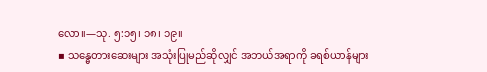လော။—သု. ၅:၁၅၊ ၁၈၊ ၁၉။
▪ သန္ဓေတားဆေးများ အသုံးပြုမည်ဆိုလျှင် အဘယ်အရာကို ခရစ်ယာန်များ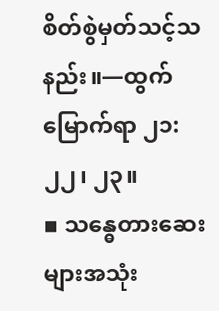စိတ်စွဲမှတ်သင့်သနည်း။—ထွက်မြောက်ရာ ၂၁:၂၂၊ ၂၃။
▪ သန္ဓေတားဆေးများအသုံး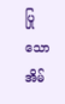ပြုသော အိမ်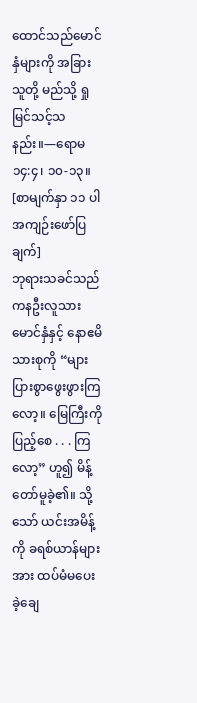ထောင်သည်မောင်နှံများကို အခြားသူတို့ မည်သို့ ရှုမြင်သင့်သနည်း။—ရောမ ၁၄:၄၊ ၁၀-၁၃။
[စာမျက်နှာ ၁၁ ပါ အကျဉ်းဖော်ပြချက်]
ဘုရားသခင်သည် ကနဦးလူသားမောင်နှံနှင့် နောဧမိသားစုကို “များပြားစွာဖွေးဖွားကြလော့။ မြေကြီးကိုပြည့်စေ . . . ကြလော့” ဟူ၍ မိန့်တော်မူခဲ့၏။ သို့သော် ယင်းအမိန့်ကို ခရစ်ယာန်များအား ထပ်မံမပေးခဲ့ချေ